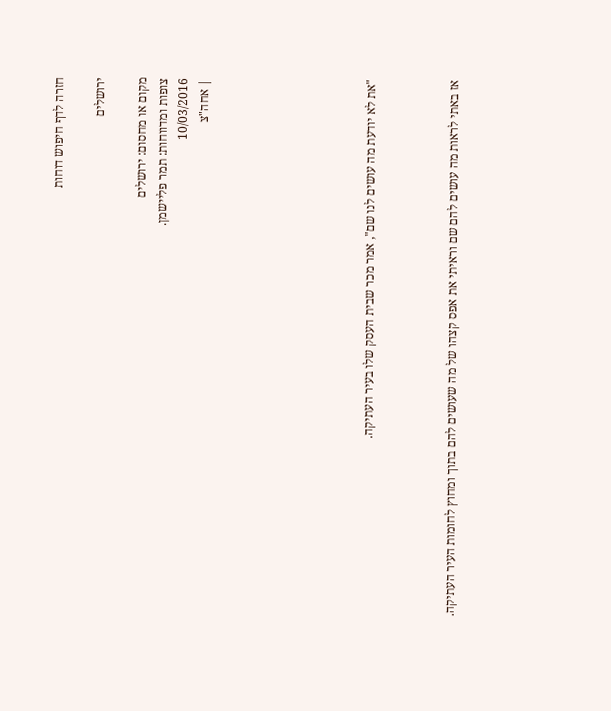חזרה לדף חיפוש דוחות

ירושלים

מקום או מחסום: ירושלים
צופות ומדווחות: תמר פליישמן.
10/03/2016
| אחה"צ







"את לא יודעת מה עושים לנו שם", אמר מכר שבית העסק שלו בעיר העתיקה.



אז באתי לראות מה עושים להם שם וראיתי את אפס קצהו של מה שעושים להם בתוך ומחוץ לחומות העיר העתיקה.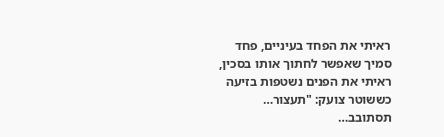ראיתי את הפחד בעיניים, פחד סמיך שאפשר לחתוך אותו בסכין, ראיתי את הפנים נשטפות בזיעה כששוטר צועק: "תעצור… תסתובב…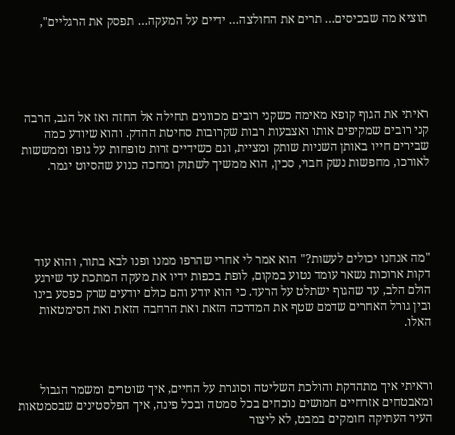תוציא מה שבכיסים… תרים את החולצה… ידיים על המעקה… תפסק את הרגליים",





ראיתי את הגוף קופא מאימה כשקני רובים מכוונים תחילה אל החזה ואז אל הגב, הרבה קני רובים שמקיפים אותו ואצבעות רבות שקרובות סחיטת ההדק. והוא שיודע כמה שבירים חייו באותן השניות שותק ומציית, וגם כשידיים זרות טופחות על גופו וממששות לאורכו, מחפשות נשק חבוי, סכין, הוא ממשיך לשתוק ומחכה כנוע שהסיוט יגמר.





"מה אנחנו יכולים לעשות?" הוא אמר לי אחרי שהרפו ממנו ופנו לבא בתור, והוא עוד דקות ארוכות נשאר עומד נטוע במקום, לופת בכפות ידיו את מעקה המתכת עד שירגע הולם הלב, עד שהגוף ישתלט על הרעד. כי הוא יודע והם כולם יודעים שרק כפסע בינו ובין גורל האחרים שדמם שטף את המדרכה הזאת ואת הרחבה הזאת ואת הסימטאות האלו.



וראיתי איך מתהדקת והולכת השליטה וסוגרת על החיים, איך שוטרים ומשמר הגבול ומאבטחים אזרחיים חמושים נוכחים בכל סמטה ובכל פינה, איך הפלסטינים שבסמטאות העיר העתיקה חומקים במבט, לא ליצור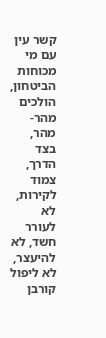קשר עין עם מי מכוחות הביטחון, הולכים מהר-מהר, בצד הדרך, צמוד לקירות, לא לעורר חשד, לא להיעצר, לא ליפול קורבן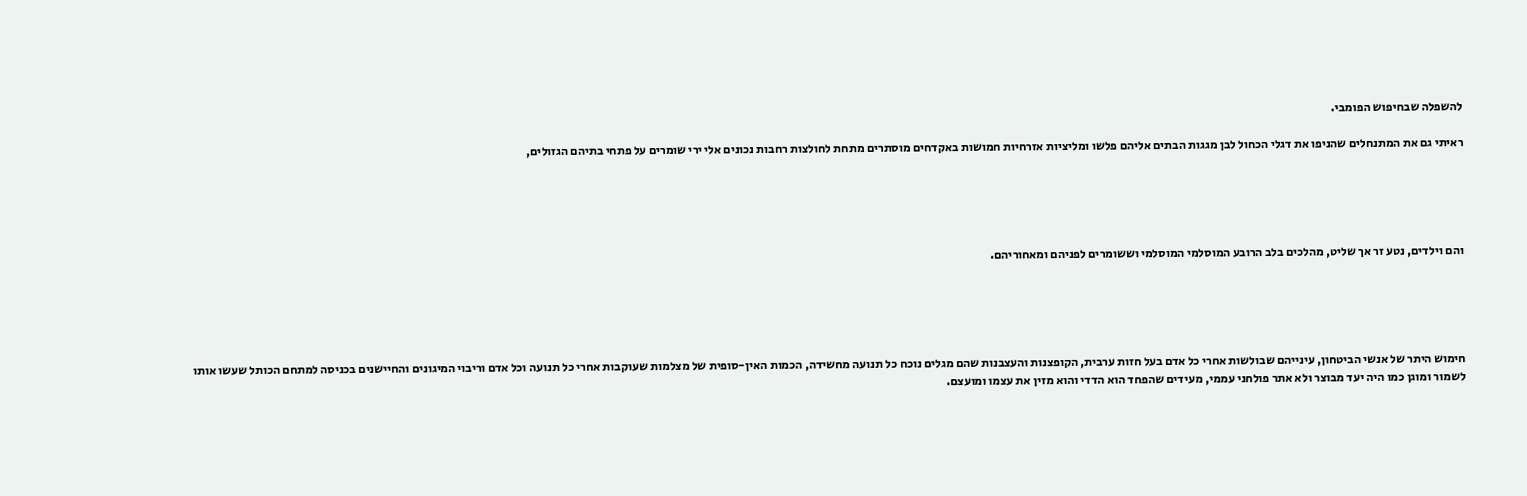להשפלה שבחיפוש הפומבי.

ראיתי גם את המתנחלים שהניפו את דגלי הכחול לבן מגגות הבתים אליהם פלשו ומליציות אזרחיות חמושות באקדחים מוסתרים מתחת לחולצות רחבות נכונים אלי ירי שומרים על פתחי בתיהם הגזולים,





והם וילדים, נטע זר אך שליט, מהלכים בלב הרובע המוסלמי המוסלמי וששומרים לפניהם ומאחוריהם.





חימוש היתר של אנשי הביטחון, עינייהם שבולשות אחרי כל אדם בעל חזות ערבית, הקופצנות והעצבנות שהם מגלים נוכח כל תנועה מחשידה, הכמות האין-סופית של מצלמות שעוקבות אחרי כל תנועה וכל אדם וריבוי המיגונים והחיישנים בכניסה למתחם הכותל שעשו אותו לשמור ומוגן כמו היה יעד מבוצר ולא אתר פולחני עממי, מעידים שהפחד הוא הדדי והוא מזין את עצמו ומועצם.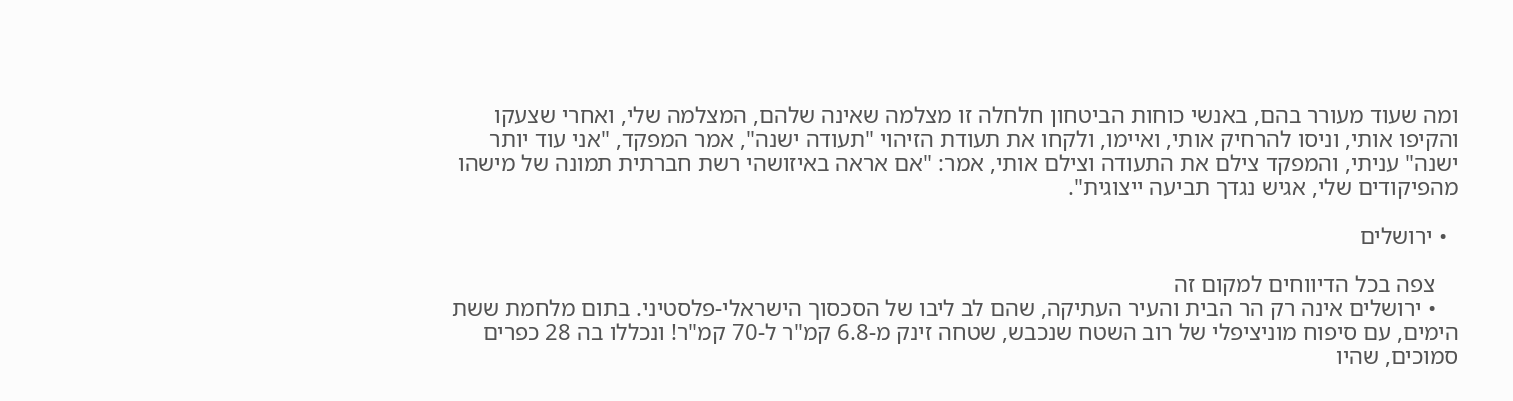ומה שעוד מעורר בהם, באנשי כוחות הביטחון חלחלה זו מצלמה שאינה שלהם, המצלמה שלי, ואחרי שצעקו והקיפו אותי, וניסו להרחיק אותי, ואיימו, ולקחו את תעודת הזיהוי "תעודה ישנה", אמר המפקד, "אני עוד יותר ישנה" עניתי, והמפקד צילם את התעודה וצילם אותי, אמר: "אם אראה באיזושהי רשת חברתית תמונה של מישהו מהפיקודים שלי, אגיש נגדך תביעה ייצוגית".

  • ירושלים

    צפה בכל הדיווחים למקום זה
    • ירושלים אינה רק הר הבית והעיר העתיקה, שהם לב ליבו של הסכסוך הישראלי-פלסטיני. בתום מלחמת ששת הימים, עם סיפוח מוניציפלי של רוב השטח שנכבש, שטחה זינק מ-6.8 קמ"ר ל-70 קמ"ר! ונכללו בה 28 כפרים סמוכים, שהיו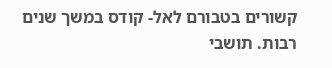קשורים בטבורם לאל- קודס במשך שנים רבות. תושבי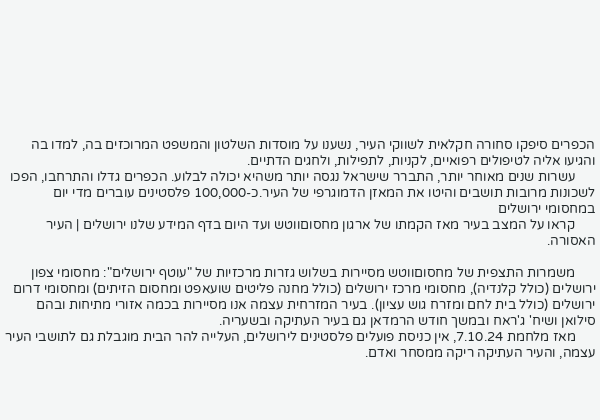הכפרים סיפקו סחורה חקלאית לשווקי העיר, נשענו על מוסדות השלטון והמשפט המרוכזים בה, למדו בה והגיעו אליה לטיפולים רפואיים, לקניות, לתפילות, ולחגים הדתיים.
      עשרות שנים מאוחר יותר, התברר שישראל נגסה יותר משהיא יכולה לבלוע. הכפרים גדלו והתרחבו, הפכו לשכונות מרובות תושבים והיטו את המאזן הדמוגרפי של העיר.כ-100,000 פלסטינים עוברים מדי יום במחסומי ירושלים
      קראו על המצב בעיר מאז הקמתו של ארגון מחסוםווטש ועד היום בדף המידע שלנו ירושלים | העיר האסורה.

      משמרות התצפית של מחסוםווטש מסיירות בשלוש גזרות מרכזיות של "עוטף ירושלים": מחסומי צפון ירושלים (כולל קלנדיה), מחסומי מרכז ירושלים (כולל מחנה פליטים שועאפט ומחסום הזיתים) ומחסומי דרום ירושלים (כולל בית לחם ומזרח גוש עציון). בעיר המזרחית עצמה אנו מסיירות בכמה אזורי מתיחות ובהם סילואן ושיח' ג'ראח ובמשך חודש הרמדאן גם בעיר העתיקה ובשעריה.
      מאז מלחמת 7.10.24, אין כניסת פועלים פלסטינים לירושלים, העלייה להר הבית מוגבלת גם לתושבי העיר עצמה, והעיר העתיקה ריקה ממסחר ואדם.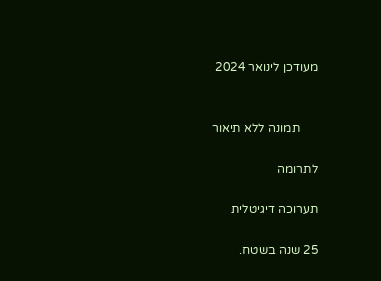מעודכן לינואר 2024


      תמונה ללא תיאור

לתרומה

תערוכה דיגיטלית

25 שנה בשטח.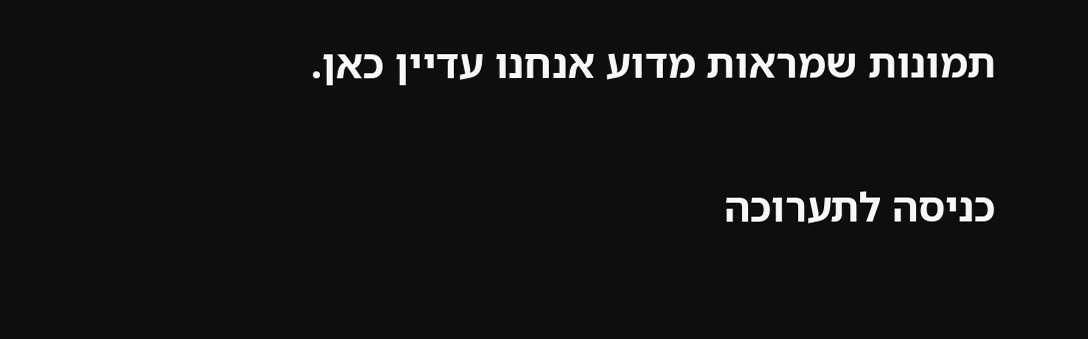תמונות שמראות מדוע אנחנו עדיין כאן.

כניסה לתערוכה